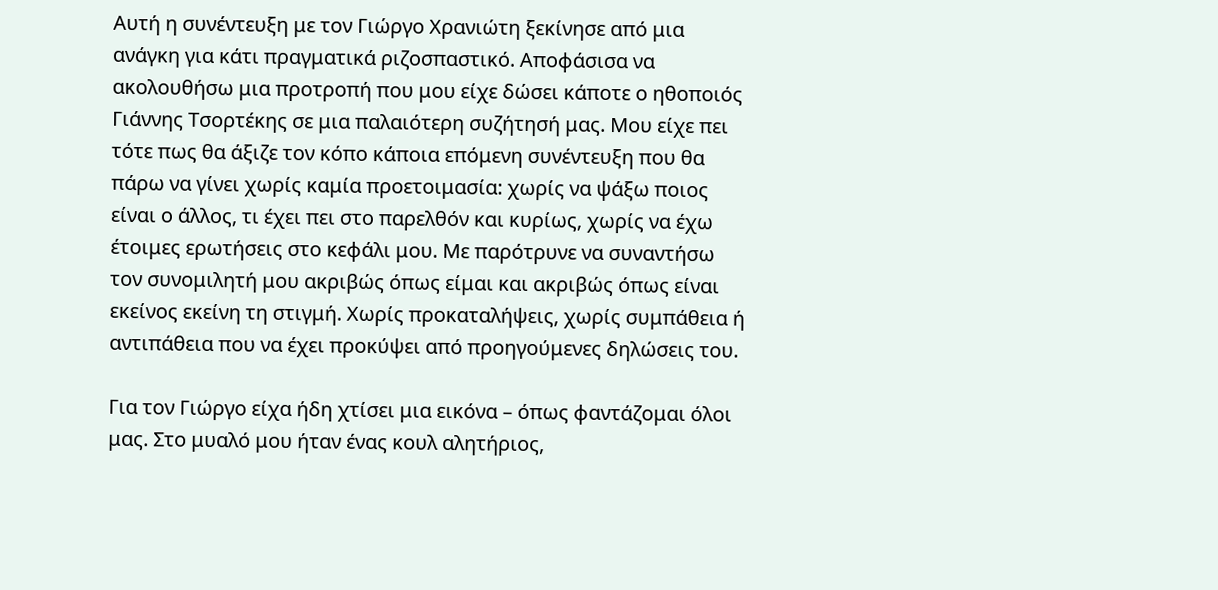Αυτή η συνέντευξη με τον Γιώργο Χρανιώτη ξεκίνησε από μια ανάγκη για κάτι πραγματικά ριζοσπαστικό. Αποφάσισα να ακολουθήσω μια προτροπή που μου είχε δώσει κάποτε ο ηθοποιός Γιάννης Τσορτέκης σε μια παλαιότερη συζήτησή μας. Μου είχε πει τότε πως θα άξιζε τον κόπο κάποια επόμενη συνέντευξη που θα πάρω να γίνει χωρίς καμία προετοιμασία: χωρίς να ψάξω ποιος είναι ο άλλος, τι έχει πει στο παρελθόν και κυρίως, χωρίς να έχω έτοιμες ερωτήσεις στο κεφάλι μου. Με παρότρυνε να συναντήσω τον συνομιλητή μου ακριβώς όπως είμαι και ακριβώς όπως είναι εκείνος εκείνη τη στιγμή. Χωρίς προκαταλήψεις, χωρίς συμπάθεια ή αντιπάθεια που να έχει προκύψει από προηγούμενες δηλώσεις του.

Για τον Γιώργο είχα ήδη χτίσει μια εικόνα – όπως φαντάζομαι όλοι μας. Στο μυαλό μου ήταν ένας κουλ αλητήριος,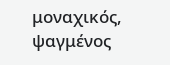μοναχικός, ψαγμένος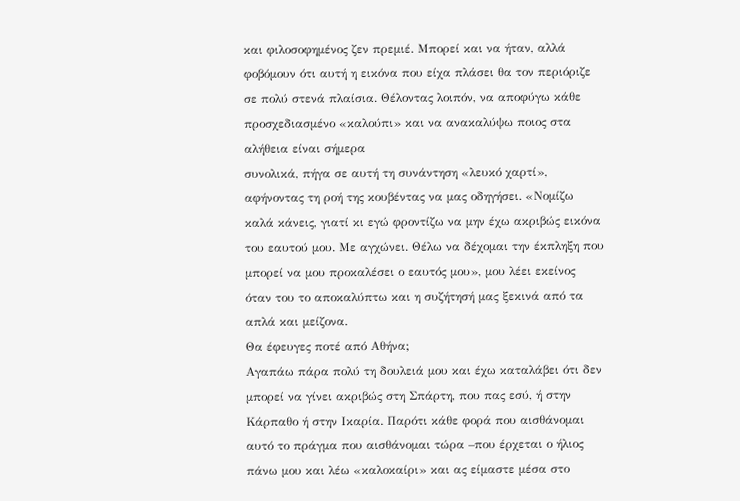και φιλοσοφημένος ζεν πρεμιέ. Μπορεί και να ήταν, αλλά φοβόμουν ότι αυτή η εικόνα που είχα πλάσει θα τον περιόριζε σε πολύ στενά πλαίσια. Θέλοντας λοιπόν, να αποφύγω κάθε προσχεδιασμένο «καλούπι» και να ανακαλύψω ποιος στα αλήθεια είναι σήμερα
συνολικά, πήγα σε αυτή τη συνάντηση «λευκό χαρτί», αφήνοντας τη ροή της κουβέντας να μας οδηγήσει. «Νομίζω καλά κάνεις, γιατί κι εγώ φροντίζω να μην έχω ακριβώς εικόνα του εαυτού μου. Με αγχώνει. Θέλω να δέχομαι την έκπληξη που μπορεί να μου προκαλέσει ο εαυτός μου», μου λέει εκείνος όταν του το αποκαλύπτω και η συζήτησή μας ξεκινά από τα απλά και μείζονα.
Θα έφευγες ποτέ από Αθήνα;
Αγαπάω πάρα πολύ τη δουλειά μου και έχω καταλάβει ότι δεν μπορεί να γίνει ακριβώς στη Σπάρτη, που πας εσύ, ή στην Κάρπαθο ή στην Ικαρία. Παρότι κάθε φορά που αισθάνομαι αυτό το πράγμα που αισθάνομαι τώρα –που έρχεται ο ήλιος πάνω μου και λέω «καλοκαίρι» και ας είμαστε μέσα στο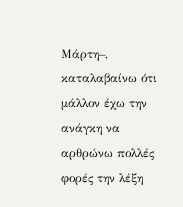Μάρτη–, καταλαβαίνω ότι μάλλον έχω την ανάγκη να αρθρώνω πολλές φορές την λέξη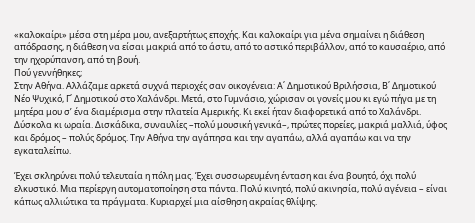«καλοκαίρι» μέσα στη μέρα μου, ανεξαρτήτως εποχής. Και καλοκαίρι για μένα σημαίνει η διάθεση απόδρασης, η διάθεση να είσαι μακριά από το άστυ, από το αστικό περιβάλλον, από το καυσαέριο, από την ηχορύπανση, από τη βουή.
Πού γεννήθηκες;
Στην Αθήνα. Αλλάζαμε αρκετά συχνά περιοχές σαν οικογένεια: Α΄ Δημοτικού Βριλήσσια, Β΄ Δημοτικού Νέο Ψυχικό, Γ΄ Δημοτικού στο Χαλάνδρι. Μετά, στο Γυμνάσιο, χώρισαν οι γονείς μου κι εγώ πήγα με τη μητέρα μου σ’ ένα διαμέρισμα στην πλατεία Αμερικής. Κι εκεί ήταν διαφορετικά από το Χαλάνδρι. Δύσκολα κι ωραία. Δισκάδικα, συναυλίες –πολύ μουσική γενικά–, πρώτες πορείες, μακριά μαλλιά, ύφος και δρόμος – πολύς δρόμος. Την Αθήνα την αγάπησα και την αγαπάω, αλλά αγαπάω και να την εγκαταλείπω.

Έχει σκληρύνει πολύ τελευταία η πόλη μας. Έχει συσσωρευμένη ένταση και ένα βουητό, όχι πολύ ελκυστικό. Μια περίεργη αυτοματοποίηση στα πάντα. Πολύ κινητό, πολύ ακινησία, πολύ αγένεια – είναι κάπως αλλιώτικα τα πράγματα. Κυριαρχεί μια αίσθηση ακραίας θλίψης.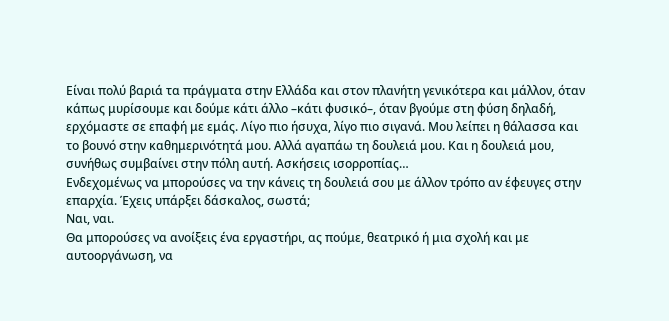Είναι πολύ βαριά τα πράγματα στην Ελλάδα και στον πλανήτη γενικότερα και μάλλον, όταν κάπως μυρίσουμε και δούμε κάτι άλλο –κάτι φυσικό–, όταν βγούμε στη φύση δηλαδή, ερχόμαστε σε επαφή με εμάς. Λίγο πιο ήσυχα, λίγο πιο σιγανά. Μου λείπει η θάλασσα και το βουνό στην καθημερινότητά μου. Αλλά αγαπάω τη δουλειά μου. Και η δουλειά μου, συνήθως συμβαίνει στην πόλη αυτή. Ασκήσεις ισορροπίας…
Ενδεχομένως να μπορούσες να την κάνεις τη δουλειά σου με άλλον τρόπο αν έφευγες στην επαρχία. Έχεις υπάρξει δάσκαλος, σωστά;
Ναι, ναι.
Θα μπορούσες να ανοίξεις ένα εργαστήρι, ας πούμε, θεατρικό ή μια σχολή και με αυτοοργάνωση, να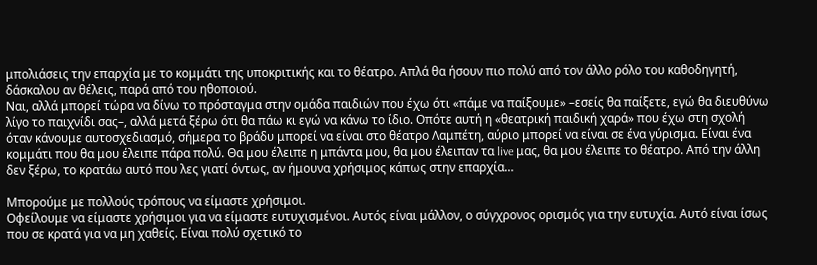μπολιάσεις την επαρχία με το κομμάτι της υποκριτικής και το θέατρο. Απλά θα ήσουν πιο πολύ από τον άλλο ρόλο του καθοδηγητή, δάσκαλου αν θέλεις, παρά από του ηθοποιού.
Ναι, αλλά μπορεί τώρα να δίνω το πρόσταγμα στην ομάδα παιδιών που έχω ότι «πάμε να παίξουμε» –εσείς θα παίξετε, εγώ θα διευθύνω λίγο το παιχνίδι σας–, αλλά μετά ξέρω ότι θα πάω κι εγώ να κάνω το ίδιο. Οπότε αυτή η «θεατρική παιδική χαρά» που έχω στη σχολή όταν κάνουμε αυτοσχεδιασμό, σήμερα το βράδυ μπορεί να είναι στο θέατρο Λαμπέτη, αύριο μπορεί να είναι σε ένα γύρισμα. Είναι ένα κομμάτι που θα μου έλειπε πάρα πολύ. Θα μου έλειπε η μπάντα μου, θα μου έλειπαν τα live μας, θα μου έλειπε το θέατρο. Από την άλλη δεν ξέρω, το κρατάω αυτό που λες γιατί όντως, αν ήμουνα χρήσιμος κάπως στην επαρχία…

Μπορούμε με πολλούς τρόπους να είμαστε χρήσιμοι.
Οφείλουμε να είμαστε χρήσιμοι για να είμαστε ευτυχισμένοι. Αυτός είναι μάλλον, ο σύγχρονος ορισμός για την ευτυχία. Αυτό είναι ίσως που σε κρατά για να μη χαθείς. Είναι πολύ σχετικό το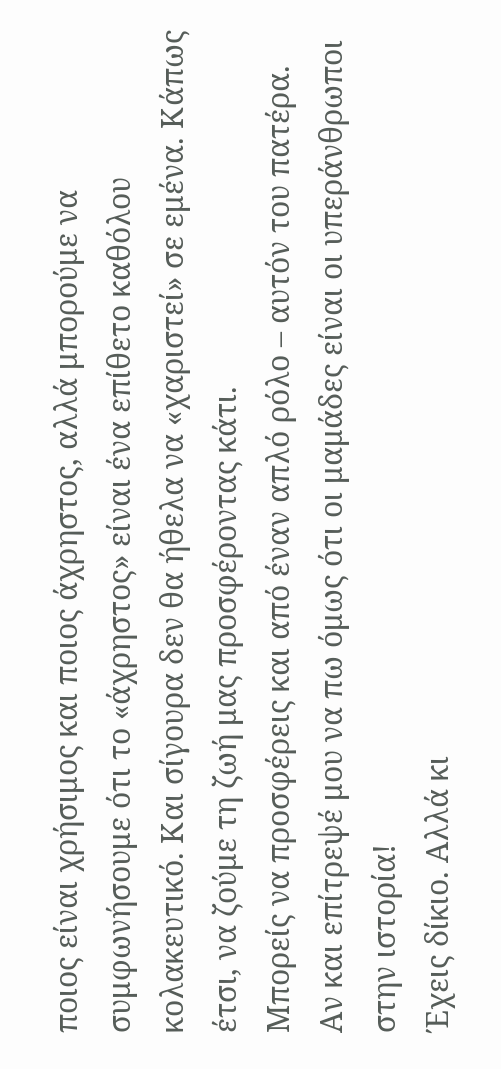ποιος είναι χρήσιμος και ποιος άχρηστος, αλλά μπορούμε να συμφωνήσουμε ότι το «άχρηστος» είναι ένα επίθετο καθόλου κολακευτικό. Και σίγουρα δεν θα ήθελα να «χαριστεί» σε εμένα. Κάπως έτσι, να ζούμε τη ζωή μας προσφέροντας κάτι.
Μπορείς να προσφέρεις και από έναν απλό ρόλο – αυτόν του πατέρα. Αν και επίτρεψέ μου να πω όμως ότι οι μαμάδες είναι οι υπεράνθρωποι στην ιστορία!
Έχεις δίκιο. Αλλά κι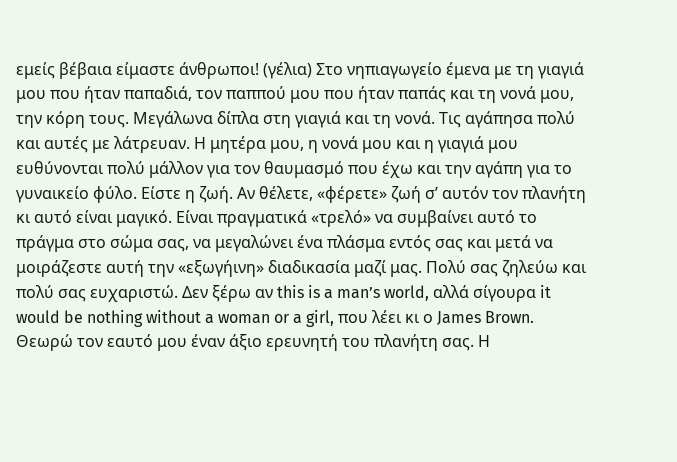εμείς βέβαια είμαστε άνθρωποι! (γέλια) Στο νηπιαγωγείο έμενα με τη γιαγιά μου που ήταν παπαδιά, τον παππού μου που ήταν παπάς και τη νονά μου, την κόρη τους. Μεγάλωνα δίπλα στη γιαγιά και τη νονά. Τις αγάπησα πολύ και αυτές με λάτρευαν. Η μητέρα μου, η νονά μου και η γιαγιά μου ευθύνονται πολύ μάλλον για τον θαυμασμό που έχω και την αγάπη για το γυναικείο φύλο. Είστε η ζωή. Αν θέλετε, «φέρετε» ζωή σ’ αυτόν τον πλανήτη κι αυτό είναι μαγικό. Είναι πραγματικά «τρελό» να συμβαίνει αυτό το πράγμα στο σώμα σας, να μεγαλώνει ένα πλάσμα εντός σας και μετά να μοιράζεστε αυτή την «εξωγήινη» διαδικασία μαζί μας. Πολύ σας ζηλεύω και πολύ σας ευχαριστώ. Δεν ξέρω αν this is a man’s world, αλλά σίγουρα it would be nothing without a woman or a girl, που λέει κι ο James Brown. Θεωρώ τον εαυτό μου έναν άξιο ερευνητή του πλανήτη σας. Η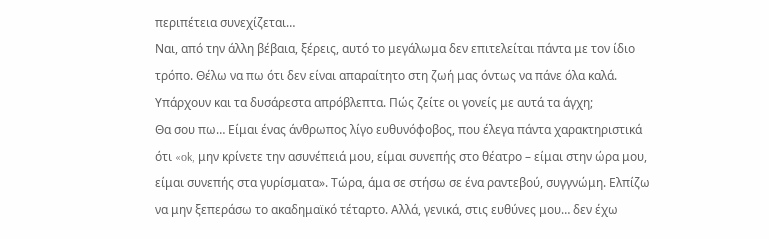περιπέτεια συνεχίζεται…
Ναι, από την άλλη βέβαια, ξέρεις, αυτό το μεγάλωμα δεν επιτελείται πάντα με τον ίδιο τρόπο. Θέλω να πω ότι δεν είναι απαραίτητο στη ζωή μας όντως να πάνε όλα καλά. Υπάρχουν και τα δυσάρεστα απρόβλεπτα. Πώς ζείτε οι γονείς με αυτά τα άγχη;
Θα σου πω… Είμαι ένας άνθρωπος λίγο ευθυνόφοβος, που έλεγα πάντα χαρακτηριστικά ότι «ok, μην κρίνετε την ασυνέπειά μου, είμαι συνεπής στο θέατρο – είμαι στην ώρα μου, είμαι συνεπής στα γυρίσματα». Τώρα, άμα σε στήσω σε ένα ραντεβού, συγγνώμη. Ελπίζω να μην ξεπεράσω το ακαδημαϊκό τέταρτο. Αλλά, γενικά, στις ευθύνες μου… δεν έχω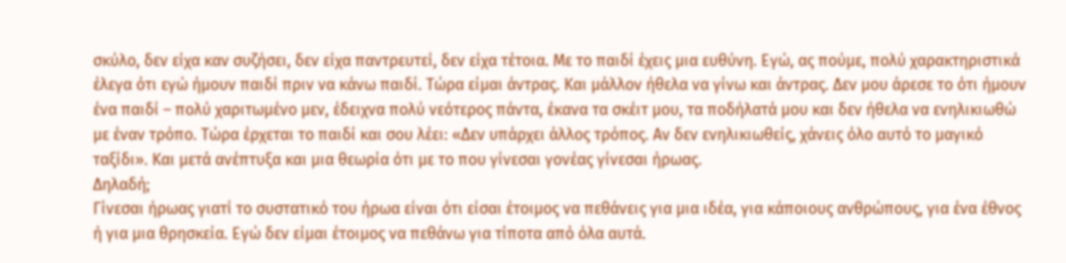σκύλο, δεν είχα καν συζήσει, δεν είχα παντρευτεί, δεν είχα τέτοια. Με το παιδί έχεις μια ευθύνη. Εγώ, ας πούμε, πολύ χαρακτηριστικά έλεγα ότι εγώ ήμουν παιδί πριν να κάνω παιδί. Τώρα είμαι άντρας. Και μάλλον ήθελα να γίνω και άντρας. Δεν μου άρεσε το ότι ήμουν ένα παιδί – πολύ χαριτωμένο μεν, έδειχνα πολύ νεότερος πάντα, έκανα τα σκέιτ μου, τα ποδήλατά μου και δεν ήθελα να ενηλικιωθώ με έναν τρόπο. Τώρα έρχεται το παιδί και σου λέει: «Δεν υπάρχει άλλος τρόπος. Αν δεν ενηλικιωθείς, χάνεις όλο αυτό το μαγικό ταξίδι». Και μετά ανέπτυξα και μια θεωρία ότι με το που γίνεσαι γονέας γίνεσαι ήρωας.
Δηλαδή;
Γίνεσαι ήρωας γιατί το συστατικό του ήρωα είναι ότι είσαι έτοιμος να πεθάνεις για μια ιδέα, για κάποιους ανθρώπους, για ένα έθνος ή για μια θρησκεία. Εγώ δεν είμαι έτοιμος να πεθάνω για τίποτα από όλα αυτά.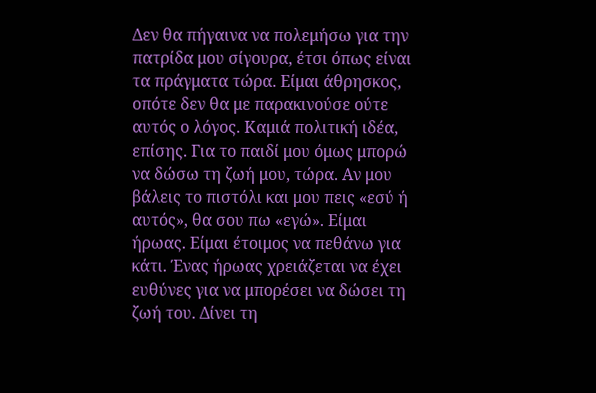Δεν θα πήγαινα να πολεμήσω για την πατρίδα μου σίγουρα, έτσι όπως είναι τα πράγματα τώρα. Είμαι άθρησκος, οπότε δεν θα με παρακινούσε ούτε αυτός ο λόγος. Καμιά πολιτική ιδέα, επίσης. Για το παιδί μου όμως μπορώ να δώσω τη ζωή μου, τώρα. Αν μου βάλεις το πιστόλι και μου πεις «εσύ ή αυτός», θα σου πω «εγώ». Είμαι ήρωας. Είμαι έτοιμος να πεθάνω για κάτι. Ένας ήρωας χρειάζεται να έχει ευθύνες για να μπορέσει να δώσει τη ζωή του. Δίνει τη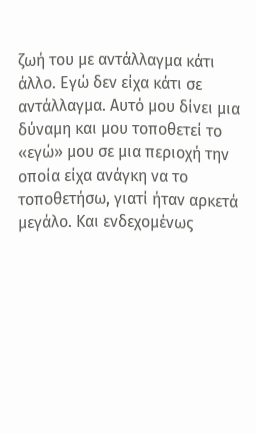ζωή του με αντάλλαγμα κάτι άλλο. Εγώ δεν είχα κάτι σε αντάλλαγμα. Αυτό μου δίνει μια δύναμη και μου τοποθετεί το «εγώ» μου σε μια περιοχή την οποία είχα ανάγκη να το τοποθετήσω, γιατί ήταν αρκετά μεγάλο. Και ενδεχομένως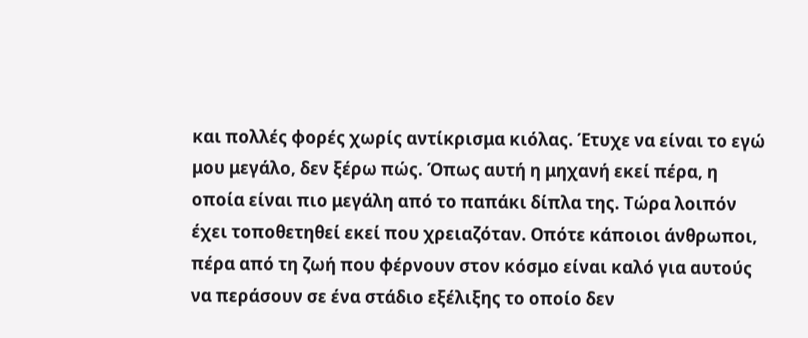και πολλές φορές χωρίς αντίκρισμα κιόλας. Έτυχε να είναι το εγώ μου μεγάλο, δεν ξέρω πώς. Όπως αυτή η μηχανή εκεί πέρα, η οποία είναι πιο μεγάλη από το παπάκι δίπλα της. Τώρα λοιπόν έχει τοποθετηθεί εκεί που χρειαζόταν. Οπότε κάποιοι άνθρωποι, πέρα από τη ζωή που φέρνουν στον κόσμο είναι καλό για αυτούς να περάσουν σε ένα στάδιο εξέλιξης το οποίο δεν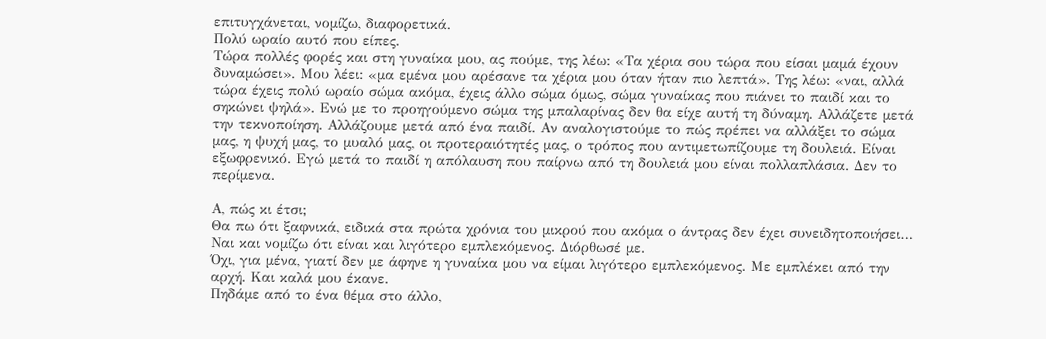επιτυγχάνεται, νομίζω, διαφορετικά.
Πολύ ωραίο αυτό που είπες.
Τώρα πολλές φορές και στη γυναίκα μου, ας πούμε, της λέω: «Τα χέρια σου τώρα που είσαι μαμά έχουν δυναμώσει». Μου λέει: «μα εμένα μου αρέσανε τα χέρια μου όταν ήταν πιο λεπτά». Της λέω: «ναι, αλλά τώρα έχεις πολύ ωραίο σώμα ακόμα, έχεις άλλο σώμα όμως, σώμα γυναίκας που πιάνει το παιδί και το σηκώνει ψηλά». Ενώ με το προηγούμενο σώμα της μπαλαρίνας δεν θα είχε αυτή τη δύναμη. Αλλάζετε μετά την τεκνοποίηση. Αλλάζουμε μετά από ένα παιδί. Αν αναλογιστούμε το πώς πρέπει να αλλάξει το σώμα μας, η ψυχή μας, το μυαλό μας, οι προτεραιότητές μας, ο τρόπος που αντιμετωπίζουμε τη δουλειά. Είναι εξωφρενικό. Εγώ μετά το παιδί η απόλαυση που παίρνω από τη δουλειά μου είναι πολλαπλάσια. Δεν το περίμενα.

Α, πώς κι έτσι;
Θα πω ότι ξαφνικά, ειδικά στα πρώτα χρόνια του μικρού που ακόμα ο άντρας δεν έχει συνειδητοποιήσει…
Ναι και νομίζω ότι είναι και λιγότερο εμπλεκόμενος. Διόρθωσέ με.
Όχι, για μένα, γιατί δεν με άφηνε η γυναίκα μου να είμαι λιγότερο εμπλεκόμενος. Με εμπλέκει από την αρχή. Και καλά μου έκανε.
Πηδάμε από το ένα θέμα στο άλλο,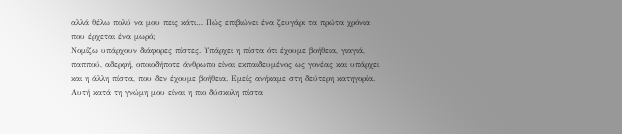αλλά θέλω πολύ να μου πεις κάτι… Πώς επιβιώνει ένα ζευγάρι τα πρώτα χρόνια που έρχεται ένα μωρό;
Νομίζω υπάρχουν διάφορες πίστες. Υπάρχει η πίστα ότι έχουμε βοήθεια, γιαγιά, παππού, αδερφή, οποιοδήποτε άνθρωπο είναι εκπαιδευμένος ως γονέας και υπάρχει και η άλλη πίστα, που δεν έχουμε βοήθεια. Εμείς ανήκαμε στη δεύτερη κατηγορία. Αυτή κατά τη γνώμη μου είναι η πιο δύσκολη πίστα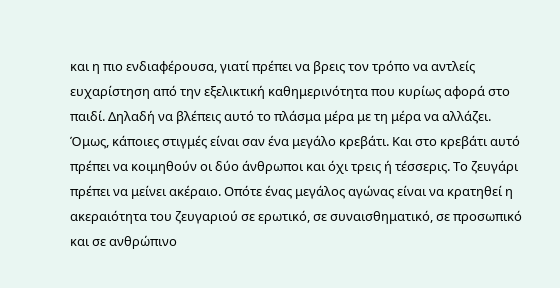και η πιο ενδιαφέρουσα, γιατί πρέπει να βρεις τον τρόπο να αντλείς ευχαρίστηση από την εξελικτική καθημερινότητα που κυρίως αφορά στο παιδί. Δηλαδή να βλέπεις αυτό το πλάσμα μέρα με τη μέρα να αλλάζει. Όμως, κάποιες στιγμές είναι σαν ένα μεγάλο κρεβάτι. Και στο κρεβάτι αυτό πρέπει να κοιμηθούν οι δύο άνθρωποι και όχι τρεις ή τέσσερις. Το ζευγάρι πρέπει να μείνει ακέραιο. Οπότε ένας μεγάλος αγώνας είναι να κρατηθεί η ακεραιότητα του ζευγαριού σε ερωτικό, σε συναισθηματικό, σε προσωπικό και σε ανθρώπινο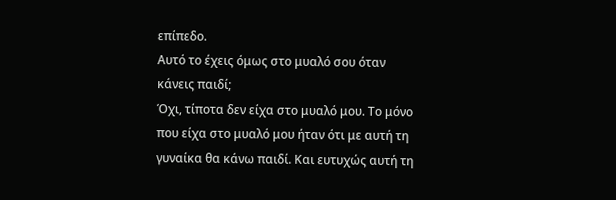επίπεδο.
Αυτό το έχεις όμως στο μυαλό σου όταν κάνεις παιδί;
Όχι, τίποτα δεν είχα στο μυαλό μου. Το μόνο που είχα στο μυαλό μου ήταν ότι με αυτή τη γυναίκα θα κάνω παιδί. Και ευτυχώς αυτή τη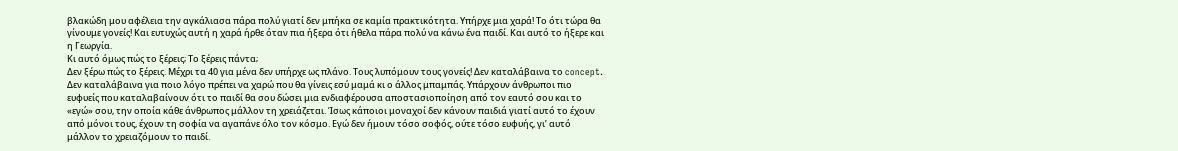βλακώδη μου αφέλεια την αγκάλιασα πάρα πολύ γιατί δεν μπήκα σε καμία πρακτικότητα. Υπήρχε μια χαρά! Το ότι τώρα θα γίνουμε γονείς! Και ευτυχώς αυτή η χαρά ήρθε όταν πια ήξερα ότι ήθελα πάρα πολύ να κάνω ένα παιδί. Και αυτό το ήξερε και η Γεωργία.
Κι αυτό όμως πώς το ξέρεις; Το ξέρεις πάντα;
Δεν ξέρω πώς το ξέρεις. Μέχρι τα 40 για μένα δεν υπήρχε ως πλάνο. Τους λυπόμουν τους γονείς! Δεν καταλάβαινα το concept. Δεν καταλάβαινα για ποιο λόγο πρέπει να χαρώ που θα γίνεις εσύ μαμά κι ο άλλος μπαμπάς. Υπάρχουν άνθρωποι πιο ευφυείς που καταλαβαίνουν ότι το παιδί θα σου δώσει μια ενδιαφέρουσα αποστασιοποίηση από τον εαυτό σου και το «εγώ» σου, την οποία κάθε άνθρωπος μάλλον τη χρειάζεται. Ίσως κάποιοι μοναχοί δεν κάνουν παιδιά γιατί αυτό το έχουν από μόνοι τους, έχουν τη σοφία να αγαπάνε όλο τον κόσμο. Εγώ δεν ήμουν τόσο σοφός, ούτε τόσο ευφυής, γι’ αυτό μάλλον το χρειαζόμουν το παιδί.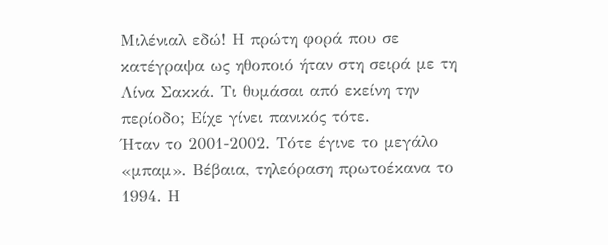Μιλένιαλ εδώ! Η πρώτη φορά που σε κατέγραψα ως ηθοποιό ήταν στη σειρά με τη Λίνα Σακκά. Τι θυμάσαι από εκείνη την περίοδο; Είχε γίνει πανικός τότε.
Ήταν το 2001-2002. Τότε έγινε το μεγάλο «μπαμ». Βέβαια, τηλεόραση πρωτοέκανα το 1994. Η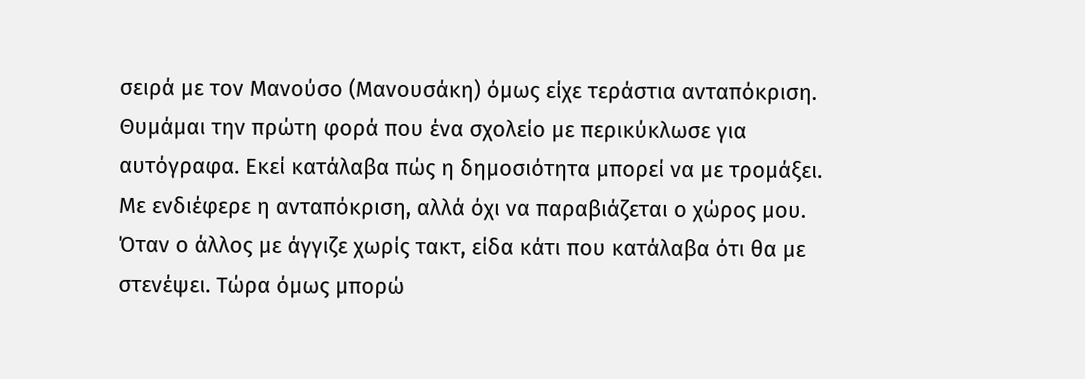σειρά με τον Μανούσο (Μανουσάκη) όμως είχε τεράστια ανταπόκριση. Θυμάμαι την πρώτη φορά που ένα σχολείο με περικύκλωσε για αυτόγραφα. Εκεί κατάλαβα πώς η δημοσιότητα μπορεί να με τρομάξει. Με ενδιέφερε η ανταπόκριση, αλλά όχι να παραβιάζεται ο χώρος μου. Όταν ο άλλος με άγγιζε χωρίς τακτ, είδα κάτι που κατάλαβα ότι θα με στενέψει. Τώρα όμως μπορώ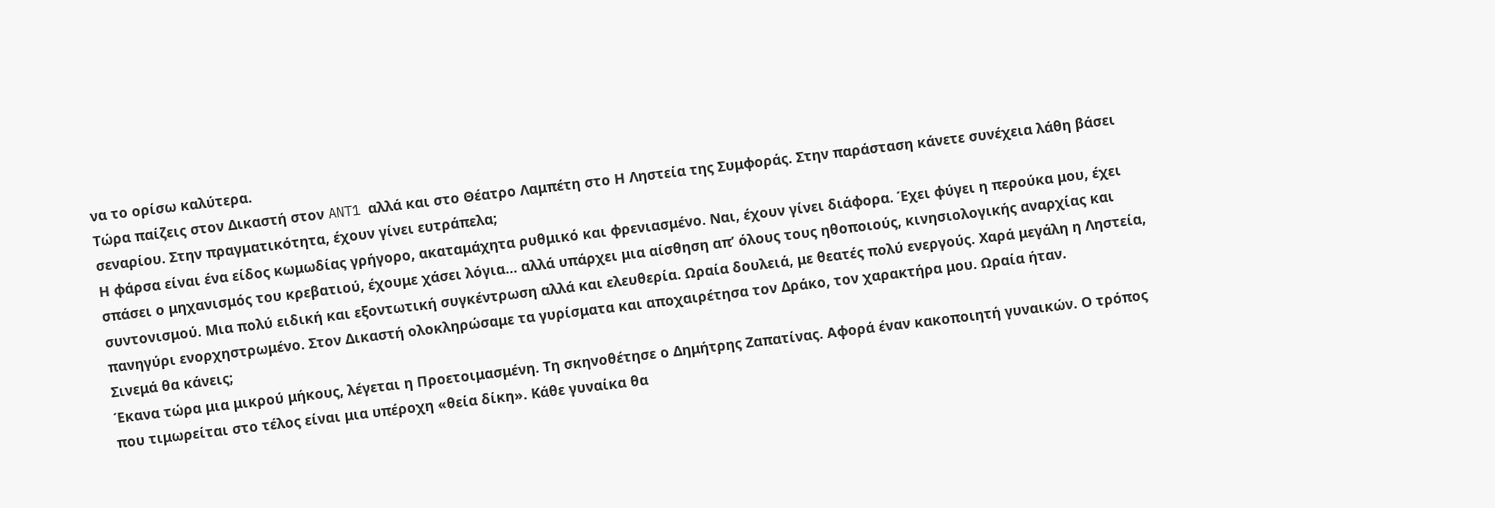να το ορίσω καλύτερα.
Τώρα παίζεις στον Δικαστή στον ANT1 αλλά και στο Θέατρο Λαμπέτη στο Η Ληστεία της Συμφοράς. Στην παράσταση κάνετε συνέχεια λάθη βάσει σεναρίου. Στην πραγματικότητα, έχουν γίνει ευτράπελα;
Η φάρσα είναι ένα είδος κωμωδίας γρήγορο, ακαταμάχητα ρυθμικό και φρενιασμένο. Ναι, έχουν γίνει διάφορα. Έχει φύγει η περούκα μου, έχει σπάσει ο μηχανισμός του κρεβατιού, έχουμε χάσει λόγια… αλλά υπάρχει μια αίσθηση απ’ όλους τους ηθοποιούς, κινησιολογικής αναρχίας και συντονισμού. Μια πολύ ειδική και εξοντωτική συγκέντρωση αλλά και ελευθερία. Ωραία δουλειά, με θεατές πολύ ενεργούς. Χαρά μεγάλη η Ληστεία, πανηγύρι ενορχηστρωμένο. Στον Δικαστή ολοκληρώσαμε τα γυρίσματα και αποχαιρέτησα τον Δράκο, τον χαρακτήρα μου. Ωραία ήταν.
Σινεμά θα κάνεις;
Έκανα τώρα μια μικρού μήκους, λέγεται η Προετοιμασμένη. Τη σκηνοθέτησε ο Δημήτρης Ζαπατίνας. Αφορά έναν κακοποιητή γυναικών. Ο τρόπος που τιμωρείται στο τέλος είναι μια υπέροχη «θεία δίκη». Κάθε γυναίκα θα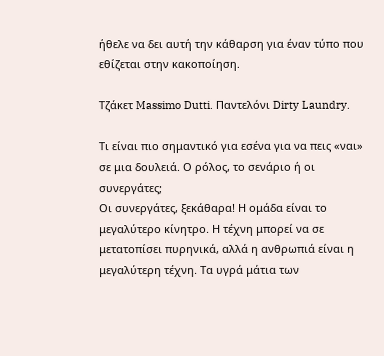ήθελε να δει αυτή την κάθαρση για έναν τύπο που εθίζεται στην κακοποίηση.

Τζάκετ Massimo Dutti. Παντελόνι Dirty Laundry.

Τι είναι πιο σημαντικό για εσένα για να πεις «ναι» σε μια δουλειά. Ο ρόλος, το σενάριο ή οι συνεργάτες;
Οι συνεργάτες, ξεκάθαρα! Η ομάδα είναι το μεγαλύτερο κίνητρο. Η τέχνη μπορεί να σε μετατοπίσει πυρηνικά, αλλά η ανθρωπιά είναι η μεγαλύτερη τέχνη. Τα υγρά μάτια των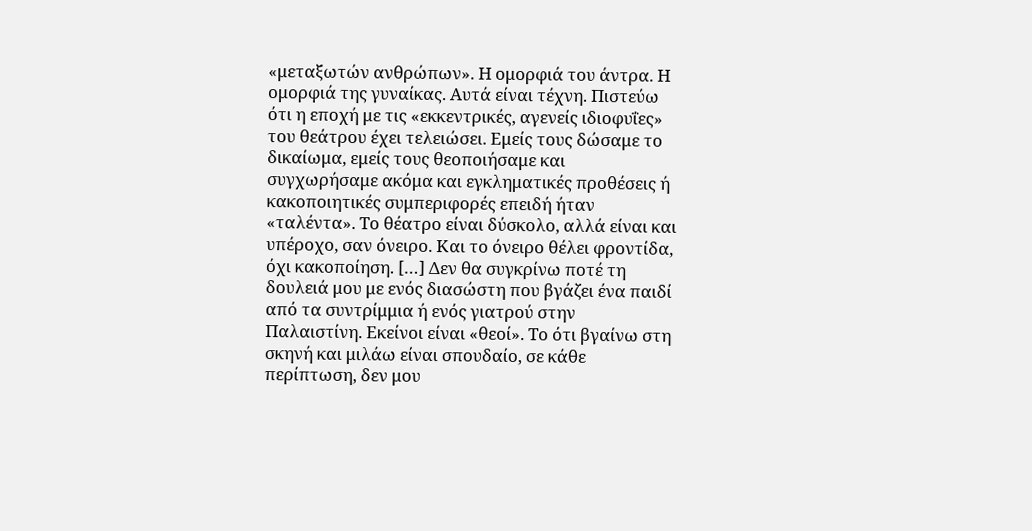«μεταξωτών ανθρώπων». Η ομορφιά του άντρα. Η ομορφιά της γυναίκας. Αυτά είναι τέχνη. Πιστεύω ότι η εποχή με τις «εκκεντρικές, αγενείς ιδιοφυΐες» του θεάτρου έχει τελειώσει. Εμείς τους δώσαμε το δικαίωμα, εμείς τους θεοποιήσαμε και συγχωρήσαμε ακόμα και εγκληματικές προθέσεις ή κακοποιητικές συμπεριφορές επειδή ήταν «ταλέντα». Το θέατρο είναι δύσκολο, αλλά είναι και υπέροχο, σαν όνειρο. Και το όνειρο θέλει φροντίδα, όχι κακοποίηση. […] Δεν θα συγκρίνω ποτέ τη δουλειά μου με ενός διασώστη που βγάζει ένα παιδί από τα συντρίμμια ή ενός γιατρού στην Παλαιστίνη. Εκείνοι είναι «θεοί». Το ότι βγαίνω στη σκηνή και μιλάω είναι σπουδαίο, σε κάθε περίπτωση, δεν μου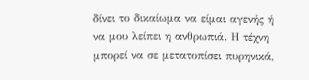δίνει το δικαίωμα να είμαι αγενής ή να μου λείπει η ανθρωπιά. Η τέχνη μπορεί να σε μετατοπίσει πυρηνικά,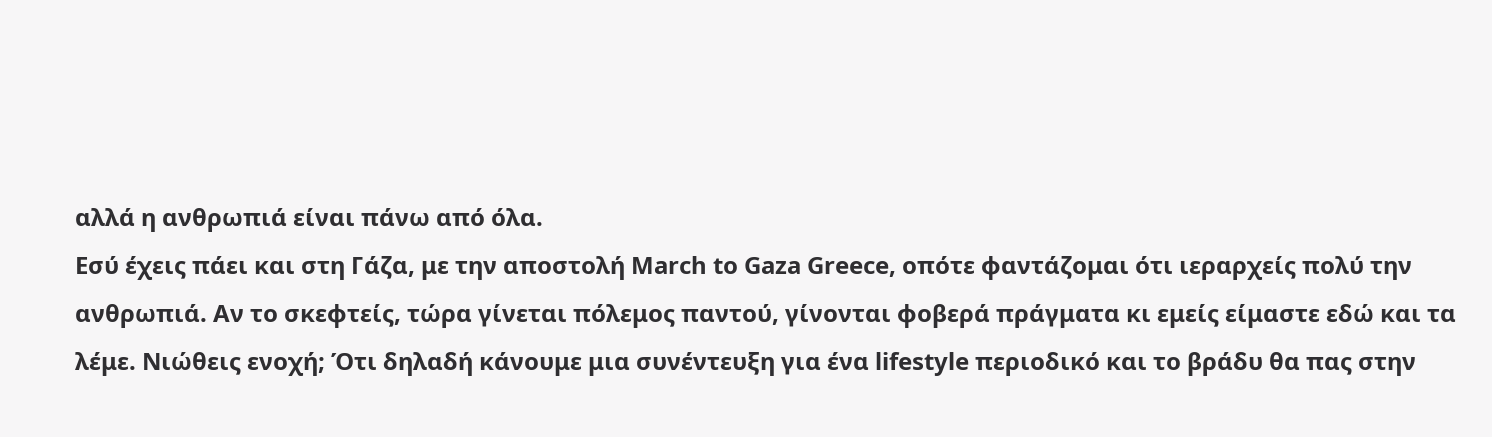αλλά η ανθρωπιά είναι πάνω από όλα.
Εσύ έχεις πάει και στη Γάζα, με την αποστολή March to Gaza Greece, οπότε φαντάζομαι ότι ιεραρχείς πολύ την ανθρωπιά. Αν το σκεφτείς, τώρα γίνεται πόλεμος παντού, γίνονται φοβερά πράγματα κι εμείς είμαστε εδώ και τα λέμε. Νιώθεις ενοχή; Ότι δηλαδή κάνουμε μια συνέντευξη για ένα lifestyle περιοδικό και το βράδυ θα πας στην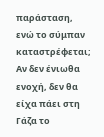παράσταση, ενώ το σύμπαν καταστρέφεται;
Αν δεν ένιωθα ενοχή, δεν θα είχα πάει στη Γάζα το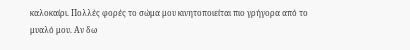καλοκαίρι. Πολλές φορές το σώμα μου κινητοποιείται πιο γρήγορα από το μυαλό μου. Αν δω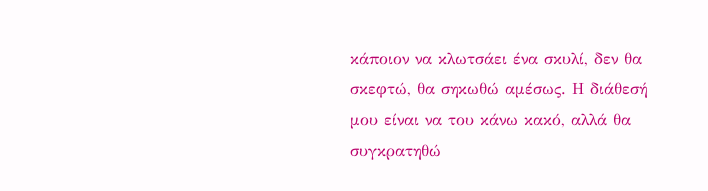κάποιον να κλωτσάει ένα σκυλί, δεν θα σκεφτώ, θα σηκωθώ αμέσως. Η διάθεσή μου είναι να του κάνω κακό, αλλά θα συγκρατηθώ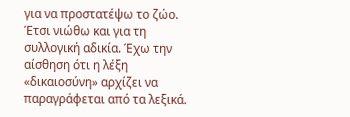για να προστατέψω το ζώο. Έτσι νιώθω και για τη συλλογική αδικία. Έχω την αίσθηση ότι η λέξη «δικαιοσύνη» αρχίζει να παραγράφεται από τα λεξικά.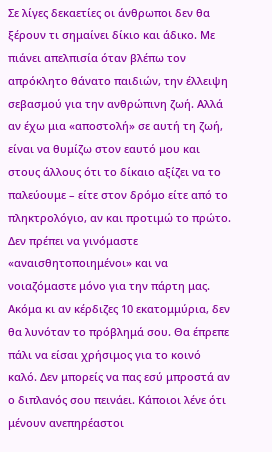Σε λίγες δεκαετίες οι άνθρωποι δεν θα ξέρουν τι σημαίνει δίκιο και άδικο. Με πιάνει απελπισία όταν βλέπω τον απρόκλητο θάνατο παιδιών, την έλλειψη σεβασμού για την ανθρώπινη ζωή. Αλλά αν έχω μια «αποστολή» σε αυτή τη ζωή, είναι να θυμίζω στον εαυτό μου και στους άλλους ότι το δίκαιο αξίζει να το παλεύουμε – είτε στον δρόμο είτε από το πληκτρολόγιο, αν και προτιμώ το πρώτο. Δεν πρέπει να γινόμαστε «αναισθητοποιημένοι» και να νοιαζόμαστε μόνο για την πάρτη μας. Ακόμα κι αν κέρδιζες 10 εκατομμύρια, δεν θα λυνόταν το πρόβλημά σου. Θα έπρεπε πάλι να είσαι χρήσιμος για το κοινό καλό. Δεν μπορείς να πας εσύ μπροστά αν ο διπλανός σου πεινάει. Κάποιοι λένε ότι μένουν ανεπηρέαστοι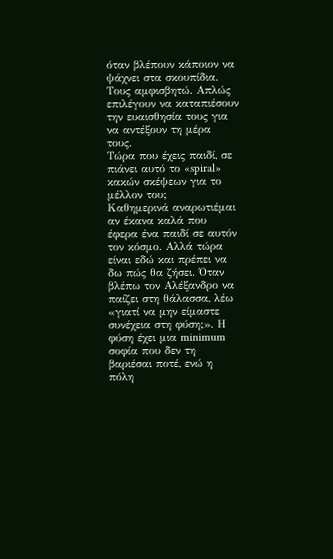όταν βλέπουν κάποιον να ψάχνει στα σκουπίδια. Τους αμφισβητώ. Απλώς επιλέγουν να καταπιέσουν την ευαισθησία τους για να αντέξουν τη μέρα τους.
Τώρα που έχεις παιδί, σε πιάνει αυτό το «spiral» κακών σκέψεων για το μέλλον του;
Καθημερινά αναρωτιέμαι αν έκανα καλά που έφερα ένα παιδί σε αυτόν τον κόσμο. Αλλά τώρα είναι εδώ και πρέπει να δω πώς θα ζήσει. Όταν βλέπω τον Αλέξανδρο να παίζει στη θάλασσα, λέω «γιατί να μην είμαστε συνέχεια στη φύση;». Η φύση έχει μια minimum σοφία που δεν τη βαριέσαι ποτέ, ενώ η πόλη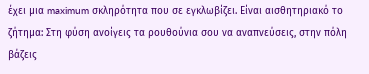έχει μια maximum σκληρότητα που σε εγκλωβίζει. Είναι αισθητηριακό το ζήτημα: Στη φύση ανοίγεις τα ρουθούνια σου να αναπνεύσεις, στην πόλη βάζεις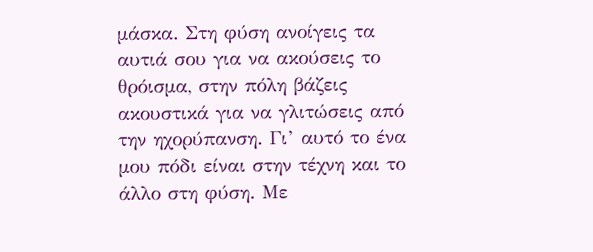μάσκα. Στη φύση ανοίγεις τα αυτιά σου για να ακούσεις το θρόισμα, στην πόλη βάζεις ακουστικά για να γλιτώσεις από την ηχορύπανση. Γι’ αυτό το ένα μου πόδι είναι στην τέχνη και το άλλο στη φύση. Με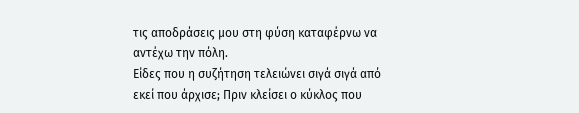τις αποδράσεις μου στη φύση καταφέρνω να αντέχω την πόλη.
Είδες που η συζήτηση τελειώνει σιγά σιγά από εκεί που άρχισε; Πριν κλείσει ο κύκλος που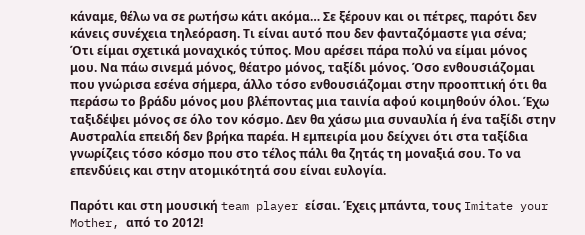κάναμε, θέλω να σε ρωτήσω κάτι ακόμα… Σε ξέρουν και οι πέτρες, παρότι δεν κάνεις συνέχεια τηλεόραση. Τι είναι αυτό που δεν φανταζόμαστε για σένα;
Ότι είμαι σχετικά μοναχικός τύπος. Μου αρέσει πάρα πολύ να είμαι μόνος μου. Να πάω σινεμά μόνος, θέατρο μόνος, ταξίδι μόνος. Όσο ενθουσιάζομαι που γνώρισα εσένα σήμερα, άλλο τόσο ενθουσιάζομαι στην προοπτική ότι θα περάσω το βράδυ μόνος μου βλέποντας μια ταινία αφού κοιμηθούν όλοι. Έχω ταξιδέψει μόνος σε όλο τον κόσμο. Δεν θα χάσω μια συναυλία ή ένα ταξίδι στην Αυστραλία επειδή δεν βρήκα παρέα. Η εμπειρία μου δείχνει ότι στα ταξίδια γνωρίζεις τόσο κόσμο που στο τέλος πάλι θα ζητάς τη μοναξιά σου. Το να επενδύεις και στην ατομικότητά σου είναι ευλογία.

Παρότι και στη μουσική team player είσαι. Έχεις μπάντα, τους Imitate your Mother, από το 2012!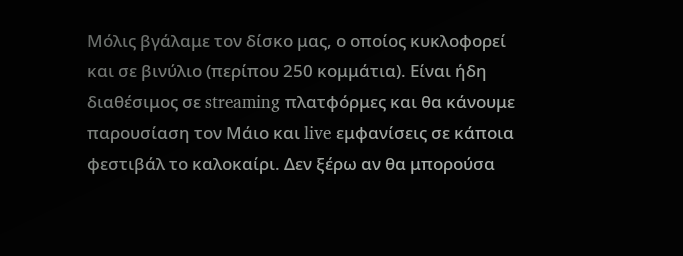Μόλις βγάλαμε τον δίσκο μας, ο οποίος κυκλοφορεί και σε βινύλιο (περίπου 250 κομμάτια). Είναι ήδη διαθέσιμος σε streaming πλατφόρμες και θα κάνουμε παρουσίαση τον Μάιο και live εμφανίσεις σε κάποια φεστιβάλ το καλοκαίρι. Δεν ξέρω αν θα μπορούσα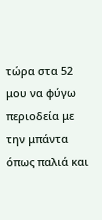τώρα στα 52 μου να φύγω περιοδεία με την μπάντα όπως παλιά και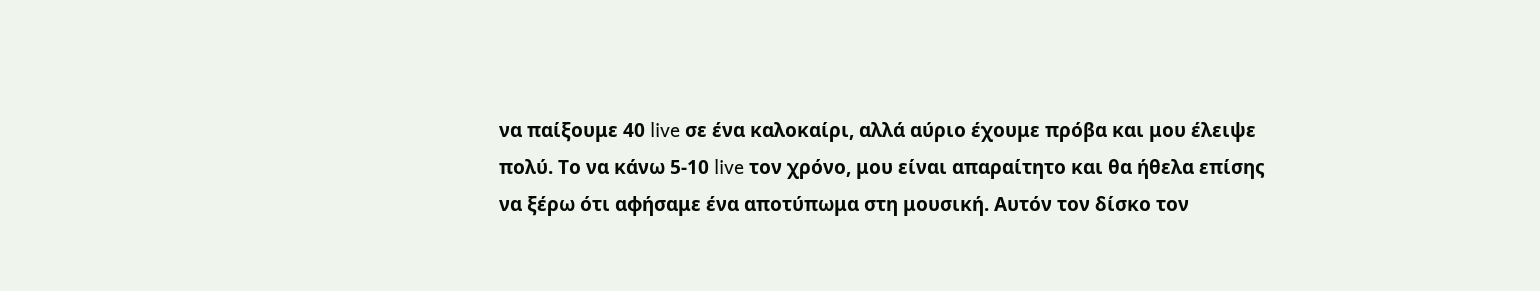να παίξουμε 40 live σε ένα καλοκαίρι, αλλά αύριο έχουμε πρόβα και μου έλειψε πολύ. Το να κάνω 5-10 live τον χρόνο, μου είναι απαραίτητο και θα ήθελα επίσης να ξέρω ότι αφήσαμε ένα αποτύπωμα στη μουσική. Αυτόν τον δίσκο τον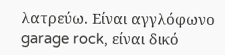λατρεύω. Είναι αγγλόφωνο garage rock, είναι δικό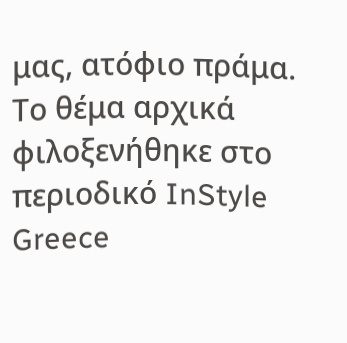μας, ατόφιο πράμα.
Το θέμα αρχικά φιλοξενήθηκε στο περιοδικό InStyle Greece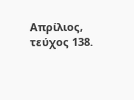Απρίλιος, τεύχος 138.